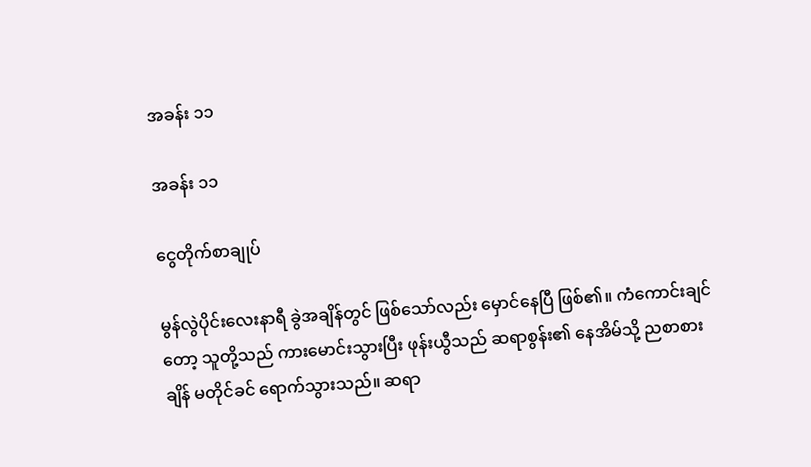အခန်း ၁၁

အခန်း ၁၁

ငွေတိုက်စာချုပ်

မွန်လွဲပိုင်းလေးနာရီ ခွဲအချိန်တွင် ဖြစ်သော်လည်း မှောင်နေပြီ ဖြစ်၏။ ကံကောင်းချင်တော့ သူတို့သည် ကားမောင်းသွားပြီး ဖုန်းယွီသည် ဆရာစွန်း၏ နေအိမ်သို့ ညစာစားချိန် မတိုင်ခင် ရောက်သွားသည်။ ဆရာ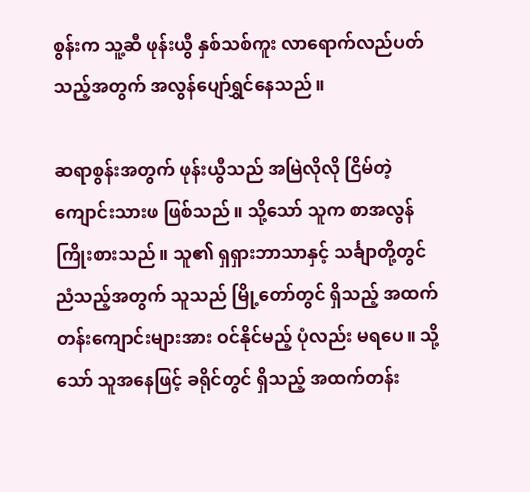စွန်းက သူ့ဆီ ဖုန်းယွီ နှစ်သစ်ကူး လာရောက်လည်ပတ်သည့်အတွက် အလွန်ပျော်ရွှင်နေသည်။

ဆရာစွန်းအတွက် ဖုန်းယွီသည် အမြဲလိုလို ငြိမ်တဲ့ကျောင်းသားဖ ဖြစ်သည်။ သို့သော် သူက စာအလွန်ကြိုးစားသည်။ သူ၏ ရှရှားဘာသာနှင့် သင်္ချာတို့တွင် ညံသည့်အတွက် သူသည် မြို့တော်တွင် ရှိသည့် အထက်တန်းကျောင်းများအား ဝင်နိုင်မည့် ပုံလည်း မရပေ။ သို့သော် သူအနေဖြင့် ခရိုင်တွင် ရှိသည့် အထက်တန်း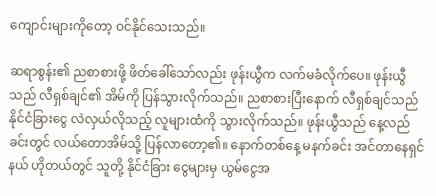ကျောင်းများကိုတော့ ဝင်နိုင်သေးသည်။

ဆရာစွန်း၏ ညစာစားဖို့ ဖိတ်ခေါ်သော်လည်း ဖုန်းယွီက လက်မခံလိုက်ပေ။ ဖုန်းယွီသည် လီရှစ်ချင်၏ အိမ်ကို ပြန်သွားလိုက်သည်။ ညစာစားပြီးနောက် လီရှစ်ချင်သည် နိုင်ငံခြားငွေ လဲလှယ်လိုသည့် လူများထံကို သွားလိုက်သည်။ ဖုန်းယွီသည် နေ့လည်ခင်းတွင် လယ်တောအိမ်သို့ ပြန်လာတော့၏။ နောက်တစ်နေ့ မနက်ခင်း အင်တာနေရှင်နယ် ဟိုတယ်တွင် သူတို့ နိုင်ငံခြား ငွေများမှ ယွမ်ငွေအ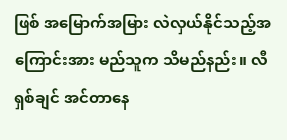ဖြစ် အမြောက်အမြား လဲလှယ်နိုင်သည့်အကြောင်းအား မည်သူက သိမည်နည်း။ လီရှစ်ချင် အင်တာနေ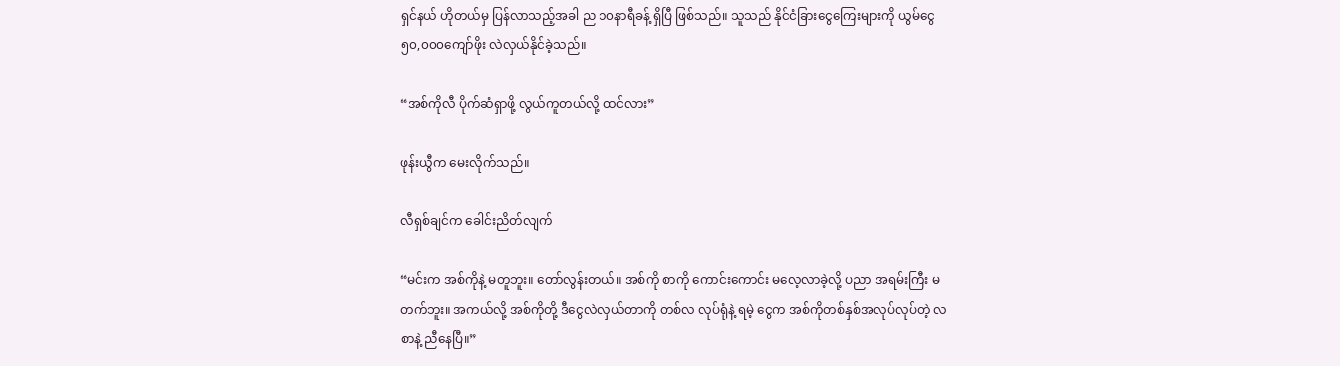ရှင်နယ် ဟိုတယ်မှ ပြန်လာသည့်အခါ ည ၁၀နာရီခန့် ရှိပြီ ဖြစ်သည်။ သူသည် နိုင်ငံခြားငွေကြေးများကို ယွမ်ငွေ ၅၀,၀၀၀ကျော်ဖိုး လဲလှယ်နိုင်ခဲ့သည်။

“အစ်ကိုလီ ပိုက်ဆံရှာဖို့ လွယ်ကူတယ်လို့ ထင်လား”

ဖုန်းယွီက မေးလိုက်သည်။

လီရှစ်ချင်က ခေါင်းညိတ်လျက်

“မင်းက အစ်ကိုနဲ့ မတူဘူး။ တော်လွန်းတယ်။ အစ်ကို စာကို ကောင်းကောင်း မလေ့လာခဲ့လို့ ပညာ အရမ်းကြီး မတက်ဘူး။ အကယ်လို့ အစ်ကိုတို့ ဒီငွေလဲလှယ်တာကို တစ်လ လုပ်ရုံနဲ့ ရမဲ့ ငွေက အစ်ကိုတစ်နှစ်အလုပ်လုပ်တဲ့ လစာနဲ့ ညီနေပြီ။”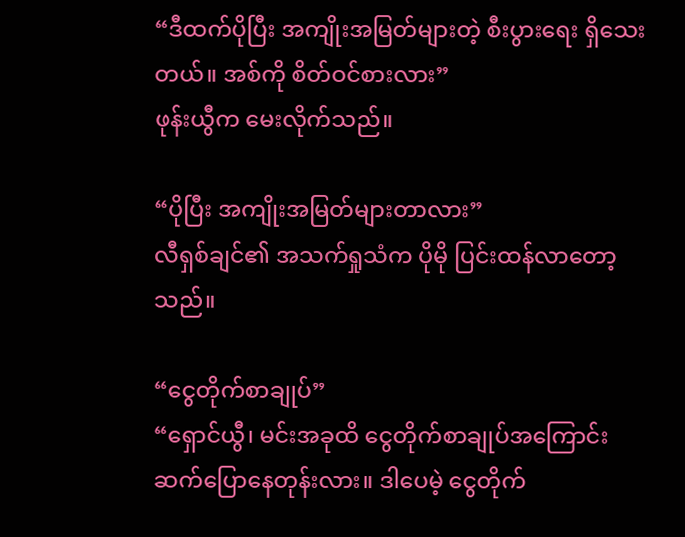“ဒီထက်ပိုပြီး အကျိုးအမြတ်များတဲ့ စီးပွားရေး ရှိသေးတယ်။ အစ်ကို စိတ်ဝင်စားလား”
ဖုန်းယွီက မေးလိုက်သည်။

“ပိုပြီး အကျိုးအမြတ်များတာလား”
လီရှစ်ချင်၏ အသက်ရှုသံက ပိုမို ပြင်းထန်လာတော့သည်။

“ငွေတိုက်စာချုပ်”
“ရှောင်ယွီ၊ မင်းအခုထိ ငွေတိုက်စာချုပ်အကြောင်း ဆက်ပြောနေတုန်းလား။ ဒါပေမဲ့ ငွေတိုက်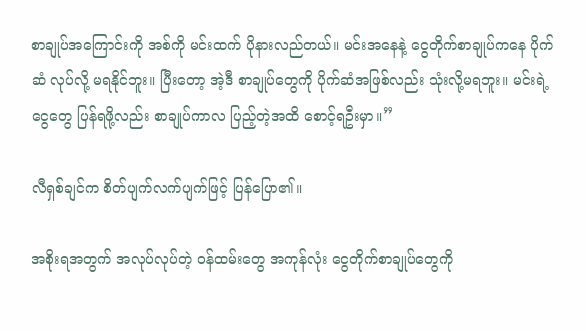စာချုပ်အကြောင်းကို အစ်ကို မင်းထက် ပိုနားလည်တယ်။ မင်းအနေနဲ့ ငွေတိုက်စာချုပ်ကနေ ပိုက်ဆံ လုပ်လို့ မရနိုင်ဘူး။ ပြီးတော့ အဲ့ဒီ စာချုပ်တွေကို ပိုက်ဆံအဖြစ်လည်း သုံးလို့မရဘူး။ မင်းရဲ့ ငွေတွေ ပြန်ရဖို့လည်း စာချုပ်ကာလ ပြည့်တဲ့အထိ စောင့်ရဦးမှာ။”

လီရှစ်ချင်က စိတ်ပျက်လက်ပျက်ဖြင့် ပြန်ပြော၏။

အစိုးရအတွက် အလုပ်လုပ်တဲ့ ဝန်ထမ်းတွေ အကုန်လုံး ငွေတိုက်စာချုပ်တွေကို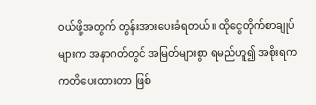ဝယ်ဖို့အတွက် တွန်းအားပေးခံရတယ်။ ထိုငွေတိုက်စာချုပ်များက အနာဂတ်တွင် အမြတ်များစွာ ရမည်ဟူ၍ အစိုးရက ကတိပေးထားတာ ဖြစ်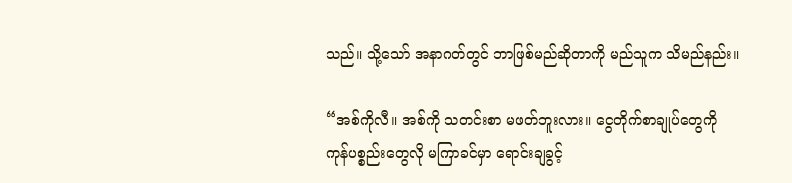သည်။ သို့သော် အနာဂတ်တွင် ဘာဖြစ်မည်ဆိုတာကို မည်သူက သိမည်နည်း။

“အစ်ကိုလီ။ အစ်ကို သတင်းစာ မဖတ်ဘူးလား။ ငွေတိုက်စာချုပ်တွေကို ကုန်ပစ္စည်းတွေလို မကြာခင်မှာ ရောင်းချခွင့်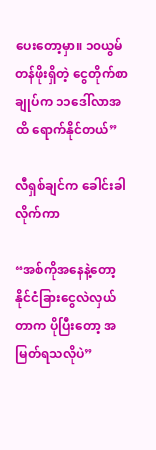ပေးတော့မှာ။ ၁၀ယွမ် တန်ဖိုးရှိတဲ့ ငွေတိုက်စာချုပ်က ၁၁ဒေါ်လာအထိ ရောက်နိုင်တယ်”

လီရှစ်ချင်က ခေါင်းခါလိုက်ကာ

“အစ်ကိုအနေနဲ့တော့ နိုင်ငံခြားငွေလဲလှယ်တာက ပိုပြီးတော့ အမြတ်ရသလိုပဲ”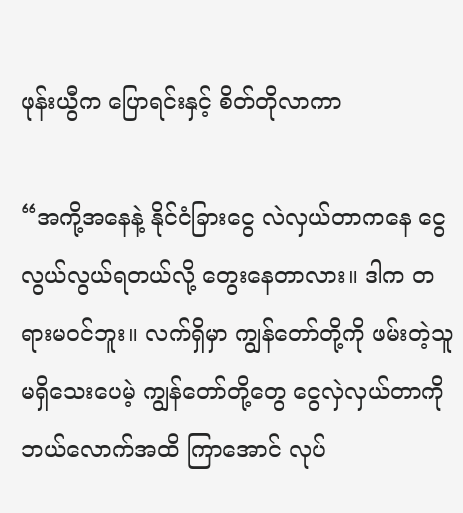ဖုန်းယွီက ပြောရင်းနှင့် စိတ်တိုလာကာ

“အကို့အနေနဲ့ နိုင်ငံခြားငွေ လဲလှယ်တာကနေ ငွေလွယ်လွယ်ရတယ်လို့ တွေးနေတာလား။ ဒါက တရားမဝင်ဘူး။ လက်ရှိမှာ ကျွန်တော်တို့ကို ဖမ်းတဲ့သူ မရှိသေးပေမဲ့ ကျွန်တော်တို့တွေ ငွေလှဲလှယ်တာကို ဘယ်လောက်အထိ ကြာအောင် လုပ်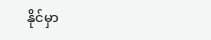နိုင်မှာ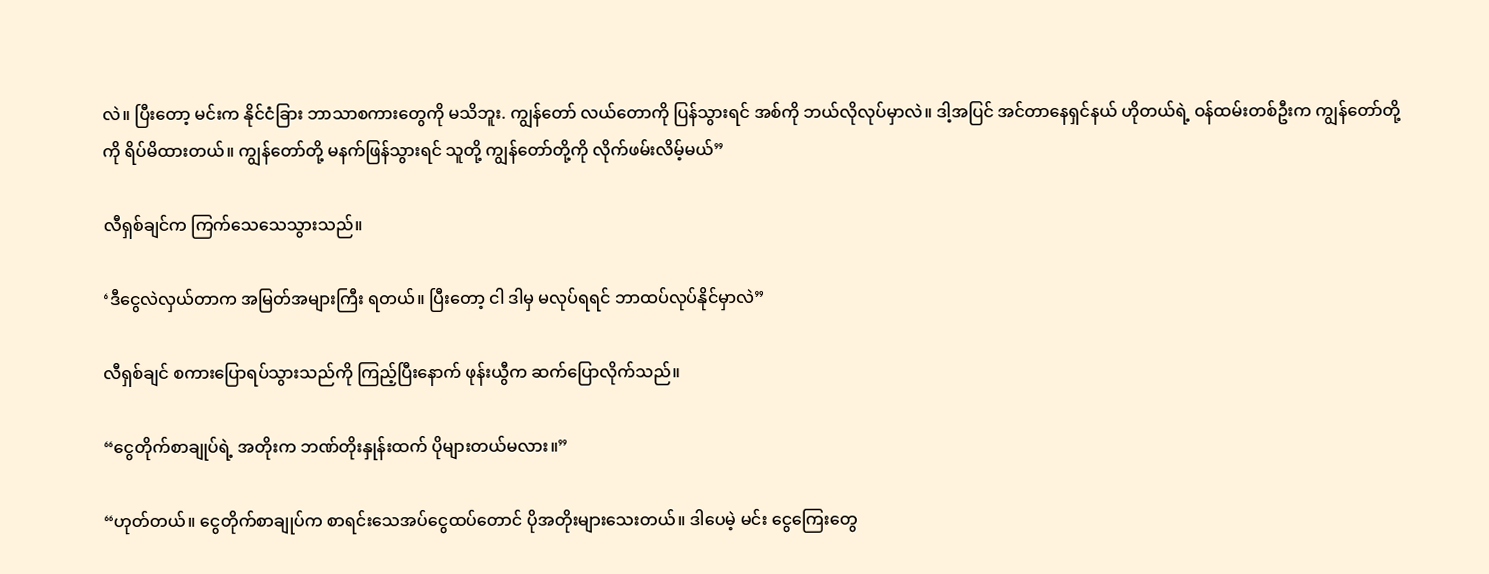လဲ။ ပြီးတော့ မင်းက နိုင်ငံခြား ဘာသာစကားတွေကို မသိဘူး. ကျွန်တော် လယ်တောကို ပြန်သွားရင် အစ်ကို ဘယ်လိုလုပ်မှာလဲ။ ဒါ့အပြင် အင်တာနေရှင်နယ် ဟိုတယ်ရဲ့ ဝန်ထမ်းတစ်ဦးက ကျွန်တော်တို့ကို ရိပ်မိထားတယ်။ ကျွန်တော်တို့ မနက်ဖြန်သွားရင် သူတို့ ကျွန်တော်တို့ကို လိုက်ဖမ်းလိမ့်မယ်”

လီရှစ်ချင်က ကြက်သေသေသွားသည်။

‘ဒီငွေလဲလှယ်တာက အမြတ်အများကြီး ရတယ်။ ပြီးတော့ ငါ ဒါမှ မလုပ်ရရင် ဘာထပ်လုပ်နိုင်မှာလဲ”

လီရှစ်ချင် စကားပြောရပ်သွားသည်ကို ကြည့်ပြီးနောက် ဖုန်းယွီက ဆက်ပြောလိုက်သည်။

“ငွေတိုက်စာချုပ်ရဲ့ အတိုးက ဘဏ်တိုးနှုန်းထက် ပိုများတယ်မလား။”

“ဟုတ်တယ်။ ငွေတိုက်စာချုပ်က စာရင်းသေအပ်ငွေထပ်တောင် ပိုအတိုးများသေးတယ်။ ဒါပေမဲ့ မင်း ငွေကြေးတွေ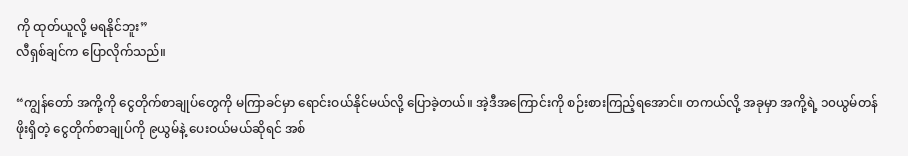ကို ထုတ်ယူလို့ မရနိုင်ဘူး”
လီရှစ်ချင်က ပြောလိုက်သည်။

“ကျွန်တော် အကို့ကို ငွေတိုက်စာချုပ်တွေကို မကြာခင်မှာ ရောင်းဝယ်နိုင်မယ်လို့ ပြောခဲ့တယ်။ အဲ့ဒီအကြောင်းကို စဉ်းစားကြည့်ရအောင်။ တကယ်လို့ အခုမှာ အကို့ရဲ့ ၁၀ယွမ်တန်ဖိုးရှိတဲ့ ငွေတိုက်စာချုပ်ကို ၉ယွမ်နဲ့ ပေးဝယ်မယ်ဆိုရင် အစ်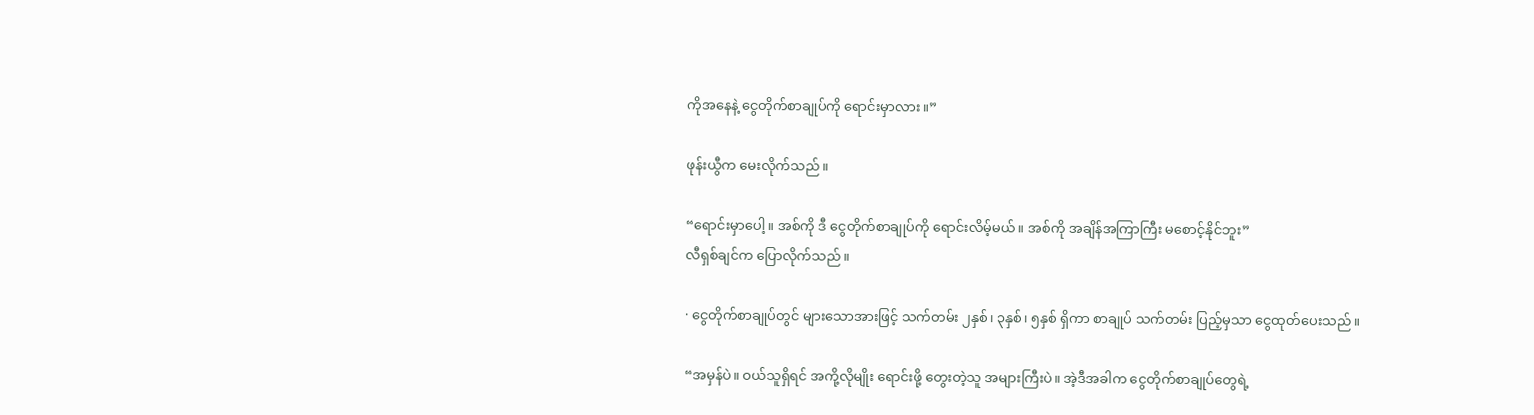ကိုအနေနဲ့ ငွေတိုက်စာချုပ်ကို ရောင်းမှာလား။”

ဖုန်းယွီက မေးလိုက်သည်။

“ရောင်းမှာပေါ့။ အစ်ကို ဒီ ငွေတိုက်စာချုပ်ကို ရောင်းလိမ့်မယ်။ အစ်ကို အချိန်အကြာကြီး မစောင့်နိုင်ဘူး”
လီရှစ်ချင်က ပြောလိုက်သည်။

· ငွေတိုက်စာချုပ်တွင် များသောအားဖြင့် သက်တမ်း ၂နှစ်၊ ၃နှစ်၊ ၅နှစ် ရှိကာ စာချုပ် သက်တမ်း ပြည့်မှသာ ငွေထုတ်ပေးသည်။

“အမှန်ပဲ။ ဝယ်သူရှိရင် အကို့လိုမျိုး ရောင်းဖို့ တွေးတဲ့သူ အများကြီးပဲ။ အဲ့ဒီအခါက ငွေတိုက်စာချုပ်တွေရဲ့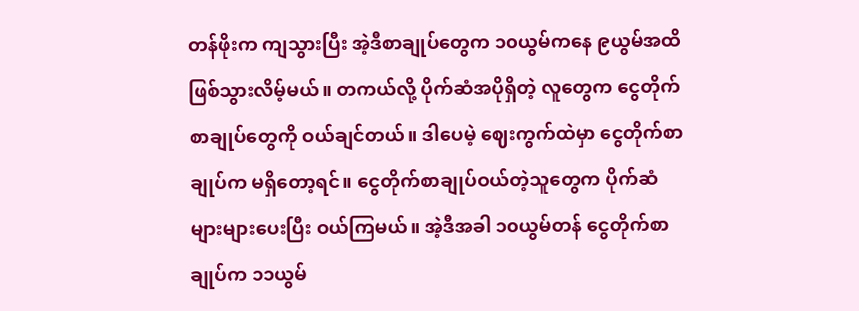တန်ဖိုးက ကျသွားပြီး အဲ့ဒီစာချုပ်တွေက ၁၀ယွမ်ကနေ ၉ယွမ်အထိ ဖြစ်သွားလိမ့်မယ်။ တကယ်လို့ ပိုက်ဆံအပိုရှိတဲ့ လူတွေက ငွေတိုက်စာချုပ်တွေကို ဝယ်ချင်တယ်။ ဒါပေမဲ့ ဈေးကွက်ထဲမှာ ငွေတိုက်စာချုပ်က မရှိတော့ရင်။ ငွေတိုက်စာချုပ်ဝယ်တဲ့သူတွေက ပိုက်ဆံ များများပေးပြီး ဝယ်ကြမယ်။ အဲ့ဒီအခါ ၁၀ယွမ်တန် ငွေတိုက်စာချုပ်က ၁၁ယွမ်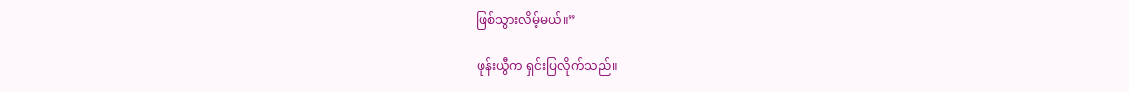ဖြစ်သွားလိမ့်မယ်။”

ဖုန်းယွီက ရှင်းပြလိုက်သည်။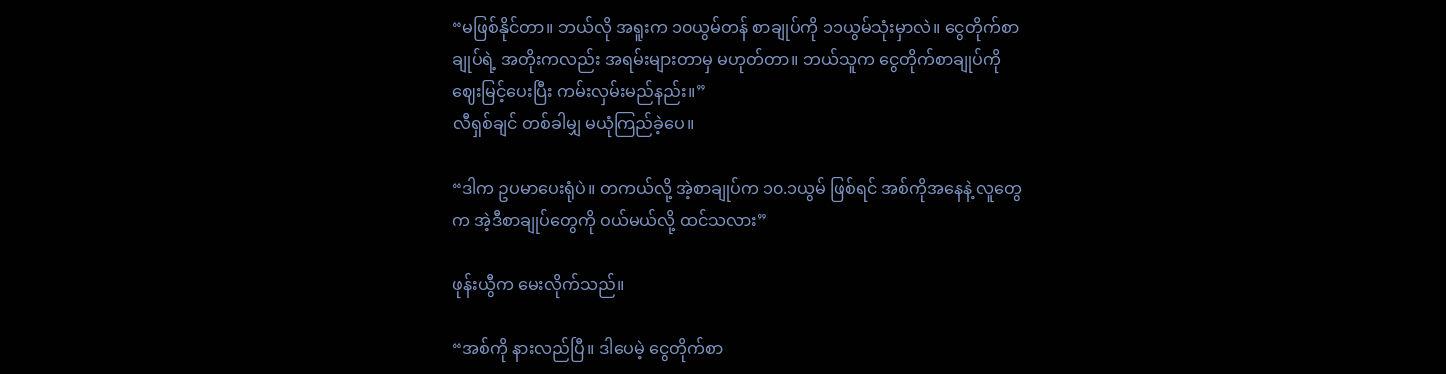“မဖြစ်နိုင်တာ။ ဘယ်လို အရူးက ၁၀ယွမ်တန် စာချုပ်ကို ၁၁ယွမ်သုံးမှာလဲ။ ငွေတိုက်စာချုပ်ရဲ့ အတိုးကလည်း အရမ်းများတာမှ မဟုတ်တာ။ ဘယ်သူက ငွေတိုက်စာချုပ်ကို ဈေးမြင့်ပေးပြီး ကမ်းလှမ်းမည်နည်း။”
လီရှစ်ချင် တစ်ခါမျှ မယုံကြည်ခဲ့ပေ။

“ဒါက ဥပမာပေးရုံပဲ။ တကယ်လို့ အဲ့စာချုပ်က ၁၀.၁ယွမ် ဖြစ်ရင် အစ်ကိုအနေနဲ့ လူတွေက အဲ့ဒီစာချုပ်တွေကို ဝယ်မယ်လို့ ထင်သလား”

ဖုန်းယွီက မေးလိုက်သည်။

“အစ်ကို နားလည်ပြီ။ ဒါပေမဲ့ ငွေတိုက်စာ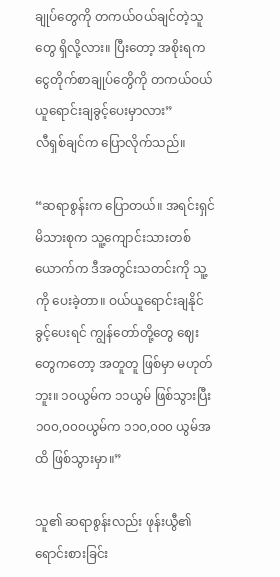ချုပ်တွေကို တကယ်ဝယ်ချင်တဲ့သူတွေ ရှိလို့လား။ ပြီးတော့ အစိုးရက ငွေတိုက်စာချုပ်တွေိကို တကယ်ဝယ်ယူရောင်းချခွင့်ပေးမှာလား”
လီရှစ်ချင်က ပြောလိုက်သည်။

“ဆရာစွန်းက ပြောတယ်။ အရင်းရှင်မိသားစုက သူ့ကျောင်းသားတစ်ယောက်က ဒီအတွင်းသတင်းကို သူ့ကို ပေးခဲ့တာ။ ဝယ်ယူရောင်းချနိုင်ခွင့်ပေးရင် ကျွန်တော်တို့တွေ ဈေးတွေကတော့ အတူတူ ဖြစ်မှာ မဟုတ်ဘူး။ ၁၀ယွမ်က ၁၁ယွမ် ဖြစ်သွားပြီး ၁၀၀,၀၀၀ယွမ်က ၁၁၀,၀၀၀ ယွမ်အထိ ဖြစ်သွားမှာ။”

သူ၏ ဆရာစွန်းလည်း ဖုန်းယွီ၏ ရောင်းစားခြင်း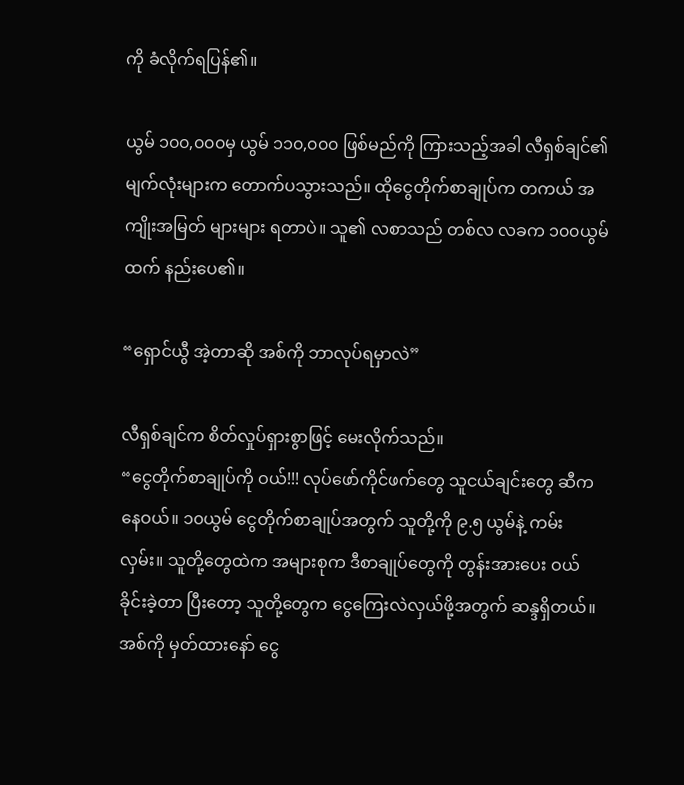ကို ခံလိုက်ရပြန်၏။

ယွမ် ၁၀၀,၀၀၀မှ ယွမ် ၁၁၀,၀၀၀ ဖြစ်မည်ကို ကြားသည့်အခါ လီရှစ်ချင်၏ မျက်လုံးများက တောက်ပသွားသည်။ ထိုငွေတိုက်စာချုပ်က တကယ် အကျိုးအမြတ် များများ ရတာပဲ။ သူ၏ လစာသည် တစ်လ လခက ၁၀၀ယွမ်ထက် နည်းပေ၏။

“ရှောင်ယွီ အဲ့တာဆို အစ်ကို ဘာလုပ်ရမှာလဲ”

လီရှစ်ချင်က စိတ်လှုပ်ရှားစွာဖြင့် မေးလိုက်သည်။
“ငွေတိုက်စာချုပ်ကို ဝယ်!!! လုပ်ဖော်ကိုင်ဖက်တွေ သူငယ်ချင်းတွေ ဆီကနေဝယ်။ ၁၀ယွမ် ငွေတိုက်စာချုပ်အတွက် သူတို့ကို ၉.၅ ယွမ်နဲ့ ကမ်းလှမ်း။ သူတို့တွေထဲက အများစုက ဒီစာချုပ်တွေကို တွန်းအားပေး ဝယ်ခိုင်းခဲ့တာ ပြီးတော့ သူတို့တွေက ငွေကြေးလဲလှယ်ဖို့အတွက် ဆန္ဒရှိတယ်။ အစ်ကို မှတ်ထားနော် ငွေ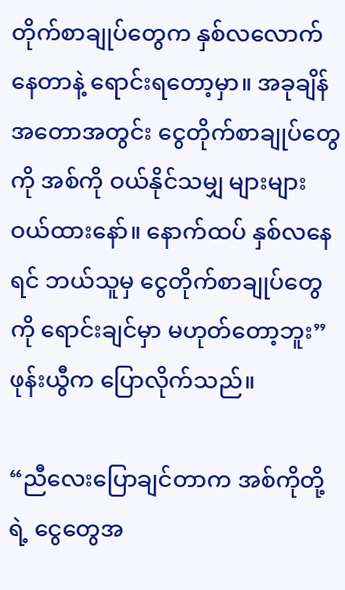တိုက်စာချုပ်တွေက နှစ်လလောက် နေတာနဲ့ ရောင်းရတော့မှာ။ အခုချိန် အတောအတွင်း ငွေတိုက်စာချုပ်တွေကို အစ်ကို ဝယ်နိုင်သမျှ များများ ဝယ်ထားနော်။ နောက်ထပ် နှစ်လနေရင် ဘယ်သူမှ ငွေတိုက်စာချုပ်တွေကို ရောင်းချင်မှာ မဟုတ်တော့ဘူး”
ဖုန်းယွီက ပြောလိုက်သည်။

“ညီလေးပြောချင်တာက အစ်ကိုတို့ရဲ့ ငွေတွေအ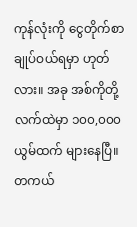ကုန်လုံးကို ငွေတိုက်စာချုပ်ဝယ်ရမှာ ဟုတ်လား။ အခု အစ်ကိုတို့ လက်ထဲမှာ ၁၀၀,၀၀၀ယွမ်ထက် များနေပြီ။ တကယ်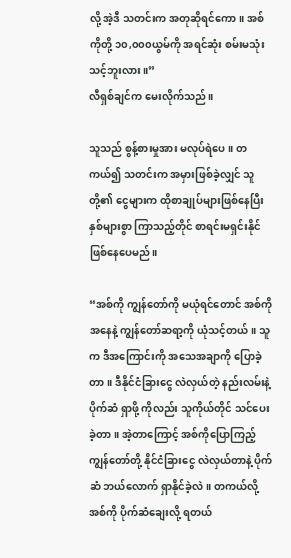လို့ အဲ့ဒီ သတင်းက အတုဆိုရင်ကော။ အစ်ကိုတို့ ၁၀,၀၀၀ယွမ်ကို အရင်ဆုံး စမ်းမသုံးသင့်ဘူးလား။”
လီရှစ်ချင်က မေးလိုက်သည်။

သူသည် စွန့်စားမှုအား မလုပ်ရဲပေ။ တကယ်၍ သတင်းက အမှားဖြစ်ခဲ့လျှင် သူတို့၏ ငွေများက ထိုစာချုပ်များဖြစ်နေပြီး နှစ်များစွာ ကြာသည့်တိုင် စာရင်းမရှင်းနိုင် ဖြစ်နေပေမည်။

“အစ်ကို ကျွန်တော်ကို မယုံရင်တောင် အစ်ကိုအနေနဲ့ ကျွန်တော်ဆရာ့ကို ယုံသင့်တယ်။ သူက ဒီအကြောင်းကို အသေအချာကို ပြောခဲ့တာ။ ဒီနိုင်ငံခြားငွေ လဲလှယ်တဲ့ နည်းလမ်းနဲ့ ပိုက်ဆံ ရှာဖို့ ကိုလည်း သူကိုယ်တိုင် သင်ပေးခဲ့တာ။ အဲ့တာကြောင့် အစ်ကိုပြောကြည့် ကျွန်တော်တို့ နိုင်ငံခြားငွေ လဲလှယ်တာနဲ့ ပိုက်ဆံ ဘယ်လောက် ရှာနိုင်ခဲ့လဲ။ တကယ်လို့ အစ်ကို ပိုက်ဆံချေးလို့ ရတယ်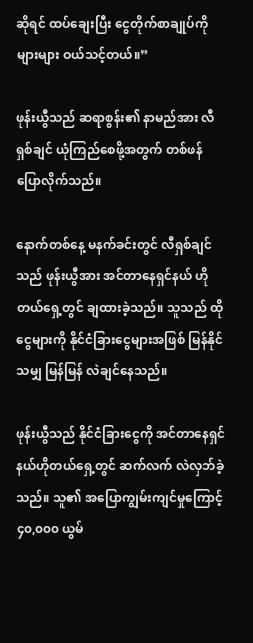ဆိုရင် ထပ်ချေးပြီး ငွေတိုက်စာချုပ်ကိုများများ ဝယ်သင့်တယ်။”

ဖုန်းယွီသည် ဆရာစွန်း၏ နာမည်အား လီရှစ်ချင် ယုံကြည်စေဖို့အတွက် တစ်ဖန်ပြောလိုက်သည်။

နောက်တစ်နေ့ မနက်ခင်းတွင် လီရှစ်ချင်သည် ဖုန်းယွီအား အင်တာနေရှင်နယ် ဟိုတယ်ရှေ့တွင် ချထားခဲ့သည်။ သူသည် ထိုငွေများကို နိုင်ငံခြားငွေများအဖြစ် မြန်နိုင်သမျှ မြန်မြန် လဲချင်နေသည်။

ဖုန်းယွီသည် နိုင်ငံခြားငွေကို အင်တာနေရှင်နယ်ဟိုတယ်ရှေ့တွင် ဆက်လက် လဲလှဘ်ခဲ့သည်။ သူ၏ အပြောကျွမ်းကျင်မှုကြောင့် ၄၀,၀၀၀ ယွမ်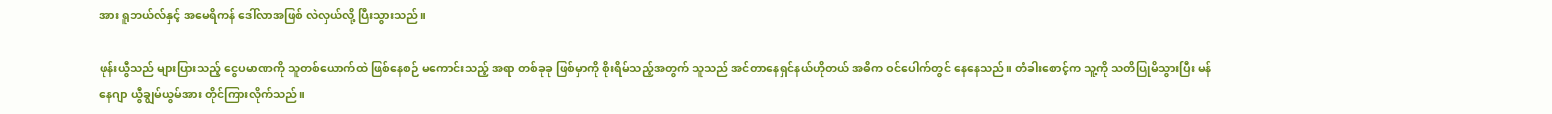အား ရူဘယ်လ်နှင့် အမေရိကန် ဒေါ်လာအဖြစ် လဲလှယ်လို့ ပြီးသွားသည်။

ဖုန်းယွီသည် များပြားသည့် ငွေပမာဏကို သူတစ်ယောက်ထဲ ဖြစ်နေစဉ် မကောင်းသည့် အရာ တစ်ခုခု ဖြစ်မှာကို စိုးရိမ်သည့်အတွက် သူသည် အင်တာနေရှင်နယ်ဟိုတယ် အဓိက ဝင်ပေါက်တွင် နေနေသည်။ တံခါးစောင့်က သူ့ကို သတိပြုမိသွားပြီး မန်နေဂျာ ယွီချွမ်ယွမ်အား တိုင်ကြားလိုက်သည်။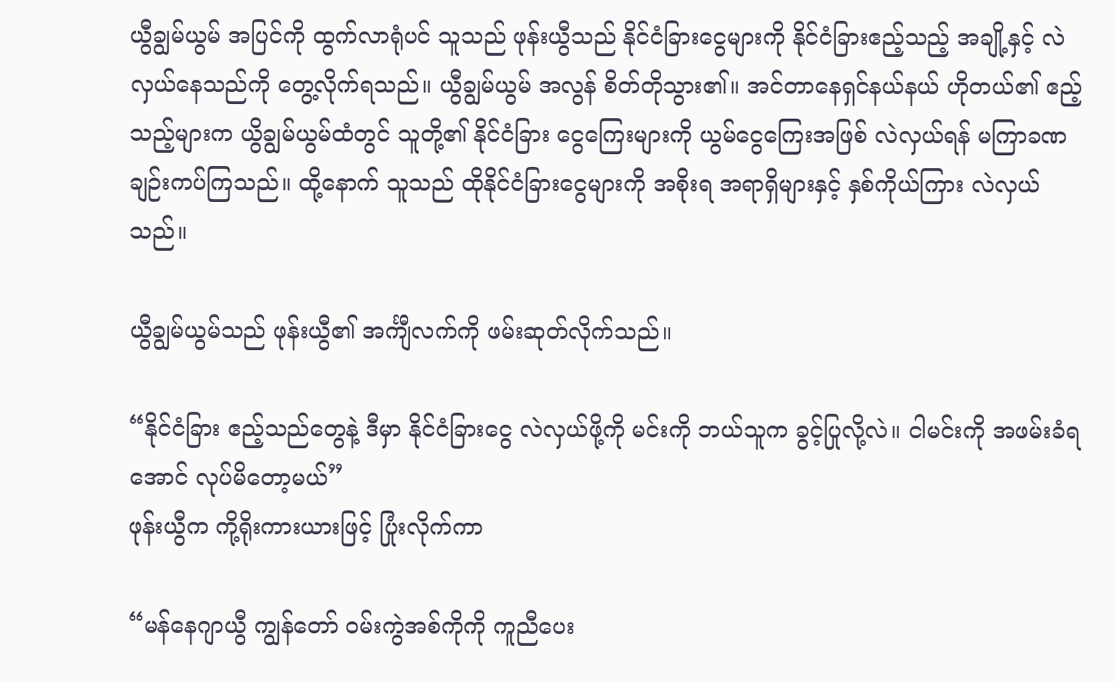ယွီချွမ်ယွမ် အပြင်ကို ထွက်လာရုံပင် သူသည် ဖုန်းယွီသည် နိုင်ငံခြားငွေများကို နိုင်ငံခြားဧည့်သည့် အချို့နှင့် လဲလှယ်နေသည်ကို တွေ့လိုက်ရသည်။ ယွီချွမ်ယွမ် အလွန် စိတ်တိုသွား၏။ အင်တာနေရှင်နယ်နယ် ဟိုတယ်၏ ဧည့်သည့်များက ယွိချွမ်ယွမ်ထံတွင် သူတို့၏ နိုင်ငံခြား ငွေကြေးများကို ယွမ်ငွေကြေးအဖြစ် လဲလှယ်ရန် မကြာခဏ ချဉ်းကပ်ကြသည်။ ထို့နောက် သူသည် ထိုနိုင်ငံခြားငွေများကို အစိုးရ အရာရှိများနှင့် နှစ်ကိုယ်ကြား လဲလှယ်သည်။

ယွီချွမ်ယွမ်သည် ဖုန်းယွီ၏ အင်္ကျီလက်ကို ဖမ်းဆုတ်လိုက်သည်။

“နိုင်ငံခြား ဧည့်သည်တွေနဲ့ ဒီမှာ နိုင်ငံခြားငွေ လဲလှယ်ဖို့ကို မင်းကို ဘယ်သူက ခွင့်ပြုလို့လဲ။ ငါမင်းကို အဖမ်းခံရအောင် လုပ်မိတော့မယ်”
ဖုန်းယွီက ကို့ရိုးကားယားဖြင့် ပြုံးလိုက်ကာ

“မန်နေဂျာယွီ ကျွန်တော် ဝမ်းကွဲအစ်ကိုကို ကူညီပေး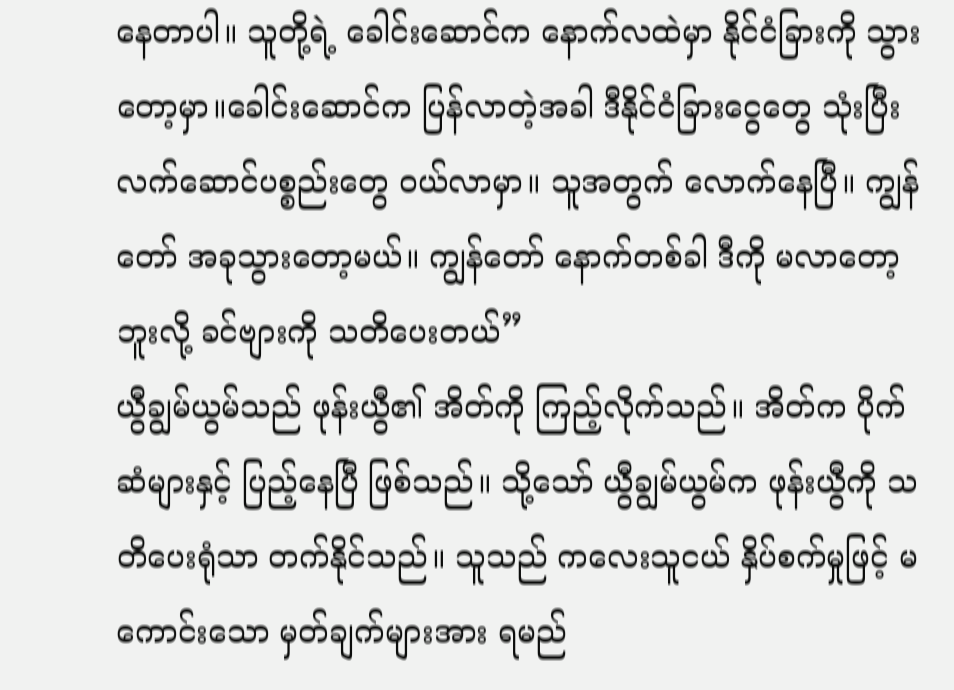နေတာပါ။ သူတို့ရဲ့ ခေါင်းဆောင်က နောက်လထဲမှာ နိုင်ငံခြားကို သွားတော့မှာ။ခေါင်းဆောင်က ပြန်လာတဲ့အခါ ဒီနိုင်ငံခြားငွေတွေ သုံးပြီး လက်ဆောင်ပစ္စည်းတွေ ဝယ်လာမှာ။ သူအတွက် လောက်နေပြီ။ ကျွန်တော် အခုသွားတော့မယ်။ ကျွန်တော် နောက်တစ်ခါ ဒီကို မလာတော့ဘူးလို့ ခင်ဗျားကို သတိပေးတယ်”
ယွီချွမ်ယွမ်သည် ဖုန်းယွီ၏ အိတ်ကို ကြည့်လိုက်သည်။ အိတ်က ပိုက်ဆံများနှင့် ပြည့်နေပြီ ဖြစ်သည်။ သို့သော် ယွီချွမ်ယွမ်က ဖုန်းယွီကို သတိပေးရုံသာ တက်နိုင်သည်။ သူသည် ကလေးသူငယ် နှိပ်စက်မှုဖြင့် မကောင်းသော မှတ်ချက်များအား ရမည်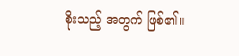စိုးသည့် အတွက် ဖြစ်၏။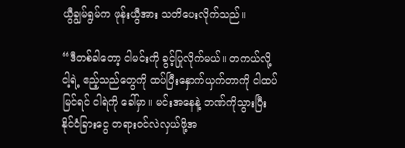ယွီချွမ်ရွမ်က ဖုန်းယွီအား သတိပေးလိုက်သည်။

“ဒီတစ်ခါတော့ ငါမင်းကို ခွင့်ပြုလိုက်မယ်။ တကယ်လို့ ငါ့ရဲ့ ဧည့်သည်တွေကို ထပ်ပြီးနှောက်ယှက်တာကို ငါထပ်မြင်ရင် ငါရဲကို ခေါ်မှာ။ မင်းအနေနဲ့ ဘဏ်ကိုသွားပြီး နိုင်ငံခြားငွေ တရားဝင်လဲလှယ်ဖို့အ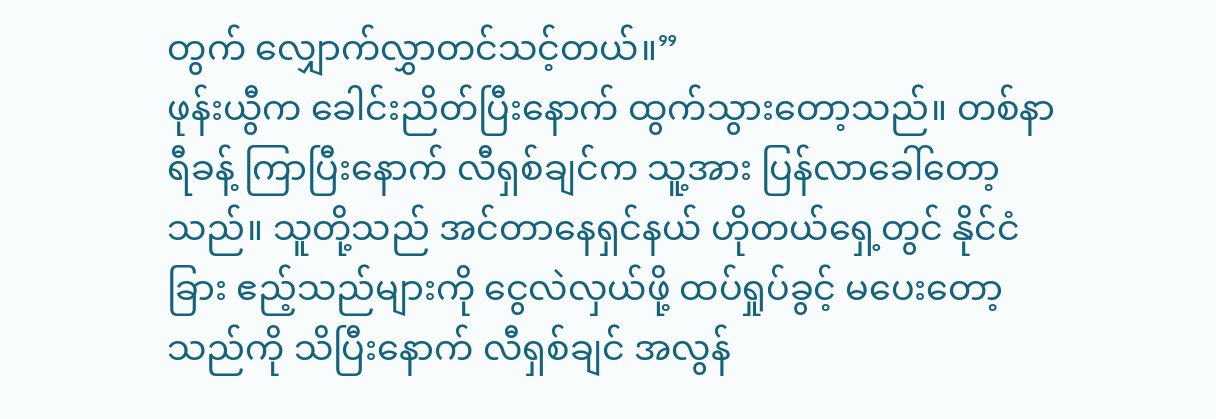တွက် လျှောက်လွှာတင်သင့်တယ်။”
ဖုန်းယွီက ခေါင်းညိတ်ပြီးနောက် ထွက်သွားတော့သည်။ တစ်နာရီခန့် ကြာပြီးနောက် လီရှစ်ချင်က သူ့အား ပြန်လာခေါ်တော့သည်။ သူတို့သည် အင်တာနေရှင်နယ် ဟိုတယ်ရှေ့တွင် နိုင်ငံခြား ဧည့်သည်များကို ငွေလဲလှယ်ဖို့ ထပ်ရှုပ်ခွင့် မပေးတော့သည်ကို သိပြီးနောက် လီရှစ်ချင် အလွန်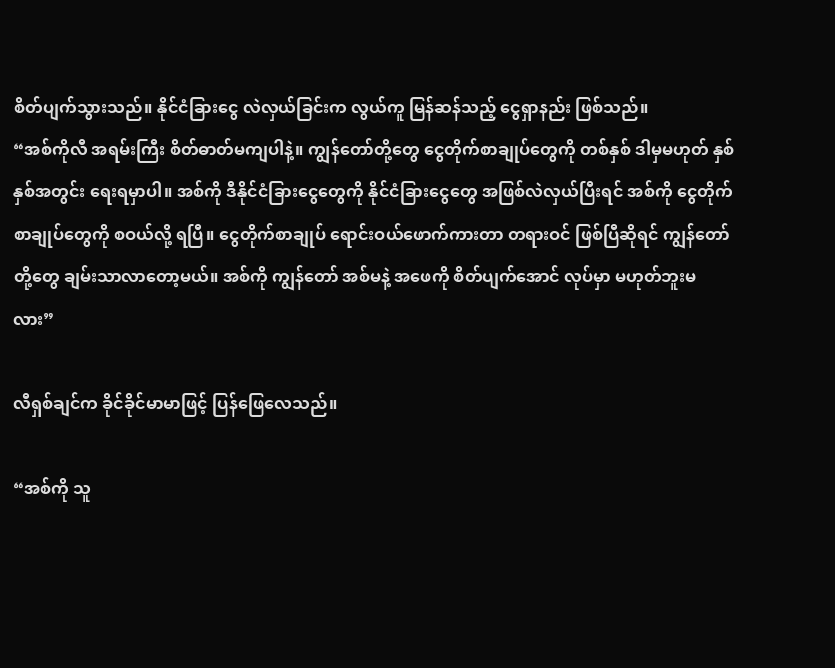စိတ်ပျက်သွားသည်။ နိုင်ငံခြားငွေ လဲလှယ်ခြင်းက လွယ်ကူ မြန်ဆန်သည့် ငွေရှာနည်း ဖြစ်သည်။
“အစ်ကိုလီ အရမ်းကြီး စိတ်ဓာတ်မကျပါနဲ့။ ကျွန်တော်တို့တွေ ငွေတိုက်စာချုပ်တွေကို တစ်နှစ် ဒါမှမဟုတ် နှစ်နှစ်အတွင်း ရေးရမှာပါ။ အစ်ကို ဒီနိုင်ငံခြားငွေတွေကို နိုင်ငံခြားငွေတွေ အဖြစ်လဲလှယ်ပြီးရင် အစ်ကို ငွေတိုက်စာချုပ်တွေကို စဝယ်လို့ ရပြီ။ ငွေတိုက်စာချုပ် ရောင်းဝယ်ဖောက်ကားတာ တရားဝင် ဖြစ်ပြီဆိုရင် ကျွန်တော်တို့တွေ ချမ်းသာလာတော့မယ်။ အစ်ကို ကျွန်တော် အစ်မနဲ့ အဖေကို စိတ်ပျက်အောင် လုပ်မှာ မဟုတ်ဘူးမလား”

လီရှစ်ချင်က ခိုင်ခိုင်မာမာဖြင့် ပြန်ဖြေလေသည်။

“အစ်ကို သူ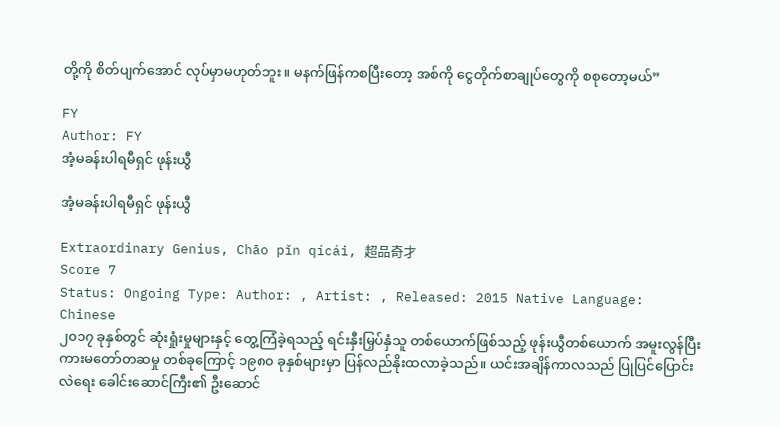တို့ကို စိတ်ပျက်အောင် လုပ်မှာမဟုတ်ဘူး။ မနက်ဖြန်ကစပြီးတော့ အစ်ကို ငွေတိုက်စာချုပ်တွေကို စစုတော့မယ်”

FY
Author: FY
အံ့မခန်းပါရမီရှင် ဖုန်းယွီ

အံ့မခန်းပါရမီရှင် ဖုန်းယွီ

Extraordinary Genius, Chāo pǐn qícái, 超品奇才
Score 7
Status: Ongoing Type: Author: , Artist: , Released: 2015 Native Language: Chinese
၂၀၁၇ ခုနှစ်တွင် ဆုံးရှုံးမှုများနှင့် တွေ့ကြံခဲ့ရသည့် ရင်းနှီးမြှပ်နှံသူ တစ်ယောက်ဖြစ်သည့် ဖုန်းယွီတစ်ယောက် အမူးလွန်ပြီး ကားမတော်တဆမှု တစ်ခုကြောင့် ၁၉၈၀ ခုနှစ်များမှာ ပြန်လည်နိုးထလာခဲ့သည်။ ယင်းအချိန်ကာလသည် ပြုပြင်ပြောင်းလဲရေး ခေါင်းဆောင်ကြီး၏ ဦးဆောင်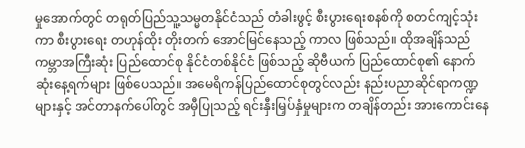မှုအောက်တွင် တရုတ်ပြည်သူ့သမ္မတနိုင်ငံသည် တံခါးဖွင့် စီးပွားရေးစနစ်ကို စတင်ကျင့်သုံးကာ စီးပွားရေး တဟုန်ထိုး တိုးတက် အောင်မြင်နေသည့် ကာလ ဖြစ်သည်။ ထိုအချိန်သည် ကမ္ဘာအကြီးဆုံး ပြည်ထောင်စု နိုင်ငံတစ်နိုင်ငံ ဖြစ်သည့် ဆိုဗီယက် ပြည်ထောင်စု၏ နောက်ဆုံးနေ့ရက်များ ဖြစ်ပေသည်။ အမေရိကန်ပြည်ထောင်စုတွင်လည်း နည်းပညာဆိုင်ရာကဏ္ဍများနှင့် အင်တာနက်ပေါ်တွင် အမှီပြုသည့် ရင်းနှီးမြှပ်နှံမှုများက တချိန်တည်း အားကောင်းနေ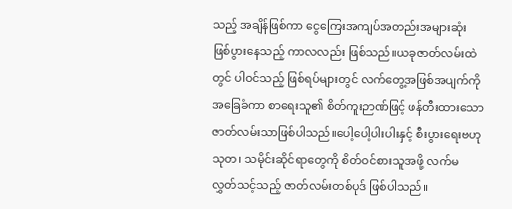သည့် အချိန်ဖြစ်ကာ ငွေကြေးအကျပ်အတည်းအများဆုံး ဖြစ်ပွားနေသည့် ကာလလည်း ဖြစ်သည်။ယခုဇာတ်လမ်းထဲတွင် ပါဝင်သည့် ဖြစ်ရပ်များတွင် လက်တွေ့အဖြစ်အပျက်ကို အခြေခံကာ စာရေးသူ၏ စိတ်ကူးဉာဏ်ဖြင့် ဖန်တီးထားသော ဇာတ်လမ်းသာဖြစ်ပါသည်။ပေါ့ပေါ့ပါးပါးနှင့် စီးပွားရေးဗဟုသုတ၊ သမိုင်းဆိုင်ရာတွေကို စိတ်ဝင်စားသူအဖို့ လက်မလွှတ်သင့်သည့် ဇာတ်လမ်းတစ်ပုဒ် ဖြစ်ပါသည်။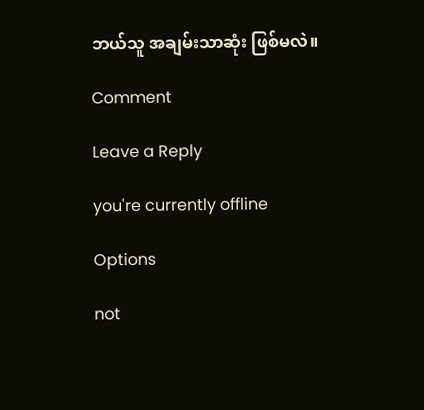ဘယ်သူ အချမ်းသာဆုံး ဖြစ်မလဲ။

Comment

Leave a Reply

you're currently offline

Options

not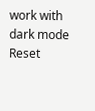work with dark mode
Reset